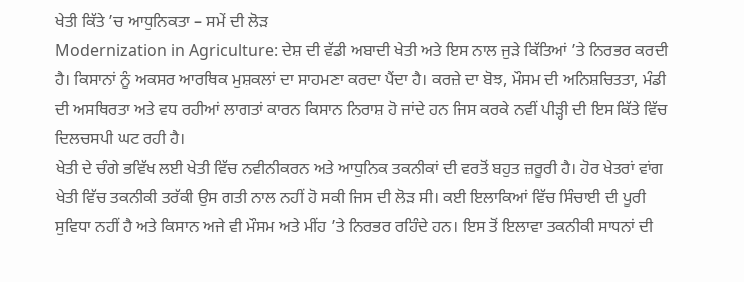ਖੇਤੀ ਕਿੱਤੇ ’ਚ ਆਧੁਨਿਕਤਾ – ਸਮੇਂ ਦੀ ਲੋੜ
Modernization in Agriculture: ਦੇਸ਼ ਦੀ ਵੱਡੀ ਅਬਾਦੀ ਖੇਤੀ ਅਤੇ ਇਸ ਨਾਲ ਜੁੜੇ ਕਿੱਤਿਆਂ ’ਤੇ ਨਿਰਭਰ ਕਰਦੀ ਹੈ। ਕਿਸਾਨਾਂ ਨੂੰ ਅਕਸਰ ਆਰਥਿਕ ਮੁਸ਼ਕਲਾਂ ਦਾ ਸਾਹਮਣਾ ਕਰਦਾ ਪੈਂਦਾ ਹੈ। ਕਰਜ਼ੇ ਦਾ ਬੋਝ, ਮੌਸਮ ਦੀ ਅਨਿਸ਼ਚਿਤਤਾ, ਮੰਡੀ ਦੀ ਅਸਥਿਰਤਾ ਅਤੇ ਵਧ ਰਹੀਆਂ ਲਾਗਤਾਂ ਕਾਰਨ ਕਿਸਾਨ ਨਿਰਾਸ਼ ਹੋ ਜਾਂਦੇ ਹਨ ਜਿਸ ਕਰਕੇ ਨਵੀਂ ਪੀੜ੍ਹੀ ਦੀ ਇਸ ਕਿੱਤੇ ਵਿੱਚ ਦਿਲਚਸਪੀ ਘਟ ਰਹੀ ਹੈ।
ਖੇਤੀ ਦੇ ਚੰਗੇ ਭਵਿੱਖ ਲਈ ਖੇਤੀ ਵਿੱਚ ਨਵੀਨੀਕਰਨ ਅਤੇ ਆਧੁਨਿਕ ਤਕਨੀਕਾਂ ਦੀ ਵਰਤੋਂ ਬਹੁਤ ਜ਼ਰੂਰੀ ਹੈ। ਹੋਰ ਖੇਤਰਾਂ ਵਾਂਗ ਖੇਤੀ ਵਿੱਚ ਤਕਨੀਕੀ ਤਰੱਕੀ ਉਸ ਗਤੀ ਨਾਲ ਨਹੀਂ ਹੋ ਸਕੀ ਜਿਸ ਦੀ ਲੋੜ ਸੀ। ਕਈ ਇਲਾਕਿਆਂ ਵਿੱਚ ਸਿੰਚਾਈ ਦੀ ਪੂਰੀ ਸੁਵਿਧਾ ਨਹੀਂ ਹੈ ਅਤੇ ਕਿਸਾਨ ਅਜੇ ਵੀ ਮੌਸਮ ਅਤੇ ਮੀਂਹ ’ਤੇ ਨਿਰਭਰ ਰਹਿੰਦੇ ਹਨ। ਇਸ ਤੋਂ ਇਲਾਵਾ ਤਕਨੀਕੀ ਸਾਧਨਾਂ ਦੀ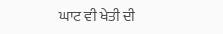ਘਾਟ ਵੀ ਖੇਤੀ ਦੀ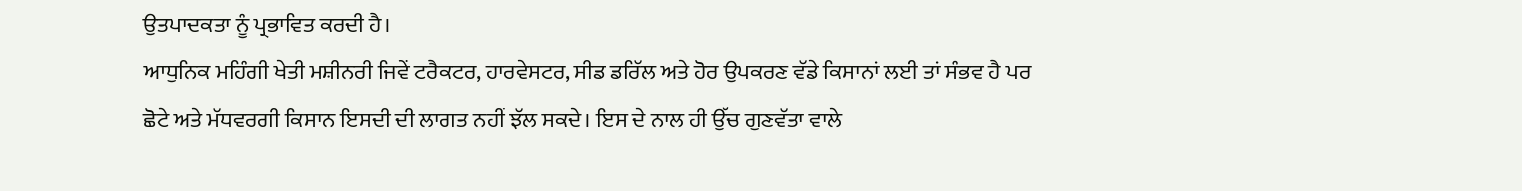ਉਤਪਾਦਕਤਾ ਨੂੰ ਪ੍ਰਭਾਵਿਤ ਕਰਦੀ ਹੈ।
ਆਧੁਨਿਕ ਮਹਿੰਗੀ ਖੇਤੀ ਮਸ਼ੀਨਰੀ ਜਿਵੇਂ ਟਰੈਕਟਰ, ਹਾਰਵੇਸਟਰ, ਸੀਡ ਡਰਿੱਲ ਅਤੇ ਹੋਰ ਉਪਕਰਣ ਵੱਡੇ ਕਿਸਾਨਾਂ ਲਈ ਤਾਂ ਸੰਭਵ ਹੈ ਪਰ ਛੋਟੇ ਅਤੇ ਮੱਧਵਰਗੀ ਕਿਸਾਨ ਇਸਦੀ ਦੀ ਲਾਗਤ ਨਹੀਂ ਝੱਲ ਸਕਦੇ। ਇਸ ਦੇ ਨਾਲ ਹੀ ਉੱਚ ਗੁਣਵੱਤਾ ਵਾਲੇ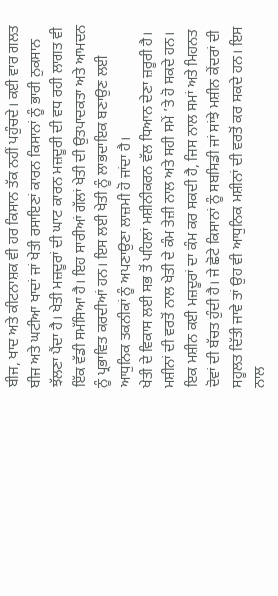ਬੀਜ, ਖਾਦ ਅਤੇ ਕੀਟਨਾਸ਼ਕ ਵੀ ਹਰ ਕਿਸਾਨ ਤੱਕ ਨਹੀਂ ਪਹੁੰਚਦੇ। ਕਈ ਵਾਰ ਗਲਤ ਬੀਜ ਅਤੇ ਘਟੀਆ ਖਾਦਾਂ ਜਾਂ ਖੇਤੀ ਰਸਾਇਣਾਂ ਕਾਰਨ ਕਿਸਾਨਾਂ ਨੂੰ ਭਾਰੀ ਨੁਕਸਾਨ ਝੱਲਣਾ ਪੈਂਦਾ ਹੈ। ਖੇਤੀ ਮਜ਼ਦੂਰਾਂ ਦੀ ਘਾਟ ਕਾਰਨ ਮਜ਼ਦੂਰੀ ਦੀ ਵਧ ਰਹੀ ਲਾਗਤ ਵੀ ਇੱਕ ਵੱਡੀ ਸਮੱਸਿਆ ਹੈ। ਇਹ ਸਾਰੀਆਂ ਗੱਲਾਂ ਖੇਤੀ ਦੀ ਉਤਪਾਦਕਤਾ ਅਤੇ ਆਮਦਨ ਨੂੰ ਪ੍ਰਭਾਵਿਤ ਕਰਦੀਆਂ ਹਨ। ਇਸ ਲਈ ਖੇਤੀ ਨੂੰ ਲਾਭਦਾਇਕ ਬਣਾਉਣ ਲਈ ਆਧੁਨਿਕ ਤਕਨੀਕਾਂ ਨੂੰ ਅਪਣਾਉਣਾ ਲਾਜ਼ਮੀ ਹੋ ਜਾਂਦਾ ਹੈ।
ਖੇਤੀ ਦੇ ਵਿਕਾਸ ਲਈ ਸਭ ਤੋਂ ਪਹਿਲਾਂ ਮਸ਼ੀਨੀਕਰਨ ਵੱਲ ਧਿਆਨ ਦੇਣਾ ਜ਼ਰੂਰੀ ਹੈ। ਮਸ਼ੀਨਾਂ ਦੀ ਵਰਤੋਂ ਨਾਲ ਖੇਤੀ ਦੇ ਕੰਮ ਤੇਜ਼ੀ ਨਾਲ ਅਤੇ ਸਹੀ ਸਮੇਂ ’ਤੇ ਹੋ ਸਕਦੇ ਹਨ। ਇਕ ਮਸ਼ੀਨ ਕਈ ਮਜ਼ਦੂਰਾਂ ਦਾ ਕੰਮ ਕਰ ਸਕਦੀ ਹੈ, ਜਿਸ ਨਾਲ ਸਮਾਂ ਅਤੇ ਮਿਹਨਤ ਦੋਵਾਂ ਦੀ ਬੱਚਤ ਹੁੰਦੀ ਹੈ। ਜੇ ਛੋਟੇ ਕਿਸਾਨਾਂ ਨੂੰ ਸਬਸਿਡੀ ਜਾਂ ਸਾਂਝੇ ਮਸ਼ੀਨ ਕੇਂਦਰਾਂ ਦੀ ਸਹੂਲਤ ਦਿੱਤੀ ਜਾਵੇ ਤਾਂ ਉਹ ਵੀ ਆਧੁਨਿਕ ਮਸ਼ੀਨਾਂ ਦੀ ਵਰਤੋਂ ਕਰ ਸਕਦੇ ਹਨ। ਇਸ ਨਾਲ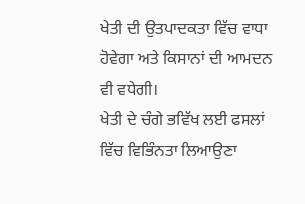ਖੇਤੀ ਦੀ ਉਤਪਾਦਕਤਾ ਵਿੱਚ ਵਾਧਾ ਹੋਵੇਗਾ ਅਤੇ ਕਿਸਾਨਾਂ ਦੀ ਆਮਦਨ ਵੀ ਵਧੇਗੀ।
ਖੇਤੀ ਦੇ ਚੰਗੇ ਭਵਿੱਖ ਲਈ ਫਸਲਾਂ ਵਿੱਚ ਵਿਭਿੰਨਤਾ ਲਿਆਉਣਾ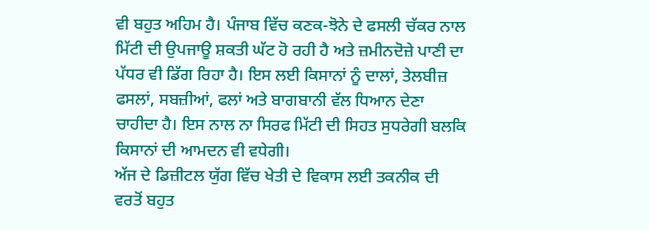ਵੀ ਬਹੁਤ ਅਹਿਮ ਹੈ। ਪੰਜਾਬ ਵਿੱਚ ਕਣਕ-ਝੋਨੇ ਦੇ ਫਸਲੀ ਚੱਕਰ ਨਾਲ ਮਿੱਟੀ ਦੀ ਉਪਜਾਊ ਸ਼ਕਤੀ ਘੱਟ ਹੋ ਰਹੀ ਹੈ ਅਤੇ ਜ਼ਮੀਨਦੋਜ਼ੇ ਪਾਣੀ ਦਾ ਪੱਧਰ ਵੀ ਡਿੱਗ ਰਿਹਾ ਹੈ। ਇਸ ਲਈ ਕਿਸਾਨਾਂ ਨੂੰ ਦਾਲਾਂ, ਤੇਲਬੀਜ਼ ਫਸਲਾਂ, ਸਬਜ਼ੀਆਂ, ਫਲਾਂ ਅਤੇ ਬਾਗਬਾਨੀ ਵੱਲ ਧਿਆਨ ਦੇਣਾ ਚਾਹੀਦਾ ਹੈ। ਇਸ ਨਾਲ ਨਾ ਸਿਰਫ ਮਿੱਟੀ ਦੀ ਸਿਹਤ ਸੁਧਰੇਗੀ ਬਲਕਿ ਕਿਸਾਨਾਂ ਦੀ ਆਮਦਨ ਵੀ ਵਧੇਗੀ।
ਅੱਜ ਦੇ ਡਿਜ਼ੀਟਲ ਯੁੱਗ ਵਿੱਚ ਖੇਤੀ ਦੇ ਵਿਕਾਸ ਲਈ ਤਕਨੀਕ ਦੀ ਵਰਤੋਂ ਬਹੁਤ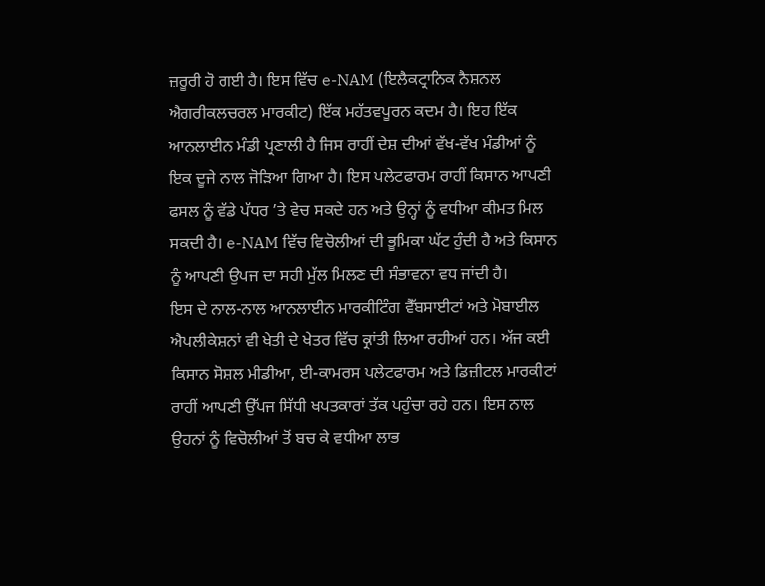ਜ਼ਰੂਰੀ ਹੋ ਗਈ ਹੈ। ਇਸ ਵਿੱਚ e-NAM (ਇਲੈਕਟ੍ਰਾਨਿਕ ਨੈਸ਼ਨਲ ਐਗਰੀਕਲਚਰਲ ਮਾਰਕੀਟ) ਇੱਕ ਮਹੱਤਵਪੂਰਨ ਕਦਮ ਹੈ। ਇਹ ਇੱਕ ਆਨਲਾਈਨ ਮੰਡੀ ਪ੍ਰਣਾਲੀ ਹੈ ਜਿਸ ਰਾਹੀਂ ਦੇਸ਼ ਦੀਆਂ ਵੱਖ-ਵੱਖ ਮੰਡੀਆਂ ਨੂੰ ਇਕ ਦੂਜੇ ਨਾਲ ਜੋੜਿਆ ਗਿਆ ਹੈ। ਇਸ ਪਲੇਟਫਾਰਮ ਰਾਹੀਂ ਕਿਸਾਨ ਆਪਣੀ ਫਸਲ ਨੂੰ ਵੱਡੇ ਪੱਧਰ ’ਤੇ ਵੇਚ ਸਕਦੇ ਹਨ ਅਤੇ ਉਨ੍ਹਾਂ ਨੂੰ ਵਧੀਆ ਕੀਮਤ ਮਿਲ ਸਕਦੀ ਹੈ। e-NAM ਵਿੱਚ ਵਿਚੋਲੀਆਂ ਦੀ ਭੂਮਿਕਾ ਘੱਟ ਹੁੰਦੀ ਹੈ ਅਤੇ ਕਿਸਾਨ ਨੂੰ ਆਪਣੀ ਉਪਜ ਦਾ ਸਹੀ ਮੁੱਲ ਮਿਲਣ ਦੀ ਸੰਭਾਵਨਾ ਵਧ ਜਾਂਦੀ ਹੈ।
ਇਸ ਦੇ ਨਾਲ-ਨਾਲ ਆਨਲਾਈਨ ਮਾਰਕੀਟਿੰਗ ਵੈੱਬਸਾਈਟਾਂ ਅਤੇ ਮੋਬਾਈਲ ਐਪਲੀਕੇਸ਼ਨਾਂ ਵੀ ਖੇਤੀ ਦੇ ਖੇਤਰ ਵਿੱਚ ਕ੍ਰਾਂਤੀ ਲਿਆ ਰਹੀਆਂ ਹਨ। ਅੱਜ ਕਈ ਕਿਸਾਨ ਸੋਸ਼ਲ ਮੀਡੀਆ, ਈ-ਕਾਮਰਸ ਪਲੇਟਫਾਰਮ ਅਤੇ ਡਿਜ਼ੀਟਲ ਮਾਰਕੀਟਾਂ ਰਾਹੀਂ ਆਪਣੀ ਉੱਪਜ ਸਿੱਧੀ ਖਪਤਕਾਰਾਂ ਤੱਕ ਪਹੁੰਚਾ ਰਹੇ ਹਨ। ਇਸ ਨਾਲ ਉਹਨਾਂ ਨੂੰ ਵਿਚੋਲੀਆਂ ਤੋਂ ਬਚ ਕੇ ਵਧੀਆ ਲਾਭ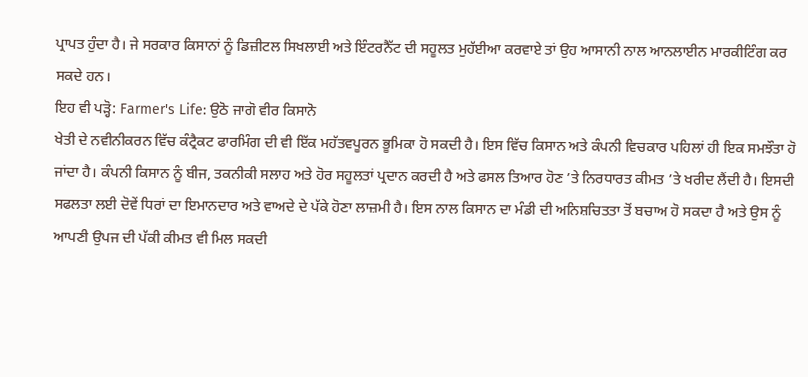ਪ੍ਰਾਪਤ ਹੁੰਦਾ ਹੈ। ਜੇ ਸਰਕਾਰ ਕਿਸਾਨਾਂ ਨੂੰ ਡਿਜ਼ੀਟਲ ਸਿਖਲਾਈ ਅਤੇ ਇੰਟਰਨੈੱਟ ਦੀ ਸਹੂਲਤ ਮੁਹੱਈਆ ਕਰਵਾਏ ਤਾਂ ਉਹ ਆਸਾਨੀ ਨਾਲ ਆਨਲਾਈਨ ਮਾਰਕੀਟਿੰਗ ਕਰ ਸਕਦੇ ਹਨ।
ਇਹ ਵੀ ਪੜ੍ਹੋ: Farmer's Life: ਉਠੋ ਜਾਗੋ ਵੀਰ ਕਿਸਾਨੋ
ਖੇਤੀ ਦੇ ਨਵੀਨੀਕਰਨ ਵਿੱਚ ਕੰਟ੍ਰੈਕਟ ਫਾਰਮਿੰਗ ਦੀ ਵੀ ਇੱਕ ਮਹੱਤਵਪੂਰਨ ਭੂਮਿਕਾ ਹੋ ਸਕਦੀ ਹੈ। ਇਸ ਵਿੱਚ ਕਿਸਾਨ ਅਤੇ ਕੰਪਨੀ ਵਿਚਕਾਰ ਪਹਿਲਾਂ ਹੀ ਇਕ ਸਮਝੌਤਾ ਹੋ ਜਾਂਦਾ ਹੈ। ਕੰਪਨੀ ਕਿਸਾਨ ਨੂੰ ਬੀਜ, ਤਕਨੀਕੀ ਸਲਾਹ ਅਤੇ ਹੋਰ ਸਹੂਲਤਾਂ ਪ੍ਰਦਾਨ ਕਰਦੀ ਹੈ ਅਤੇ ਫਸਲ ਤਿਆਰ ਹੋਣ ’ਤੇ ਨਿਰਧਾਰਤ ਕੀਮਤ ’ਤੇ ਖਰੀਦ ਲੈਂਦੀ ਹੈ। ਇਸਦੀ ਸਫਲਤਾ ਲਈ ਦੋਵੇਂ ਧਿਰਾਂ ਦਾ ਇਮਾਨਦਾਰ ਅਤੇ ਵਾਅਦੇ ਦੇ ਪੱਕੇ ਹੋਣਾ ਲਾਜ਼ਮੀ ਹੈ। ਇਸ ਨਾਲ ਕਿਸਾਨ ਦਾ ਮੰਡੀ ਦੀ ਅਨਿਸ਼ਚਿਤਤਾ ਤੋਂ ਬਚਾਅ ਹੋ ਸਕਦਾ ਹੈ ਅਤੇ ਉਸ ਨੂੰ ਆਪਣੀ ਉਪਜ ਦੀ ਪੱਕੀ ਕੀਮਤ ਵੀ ਮਿਲ ਸਕਦੀ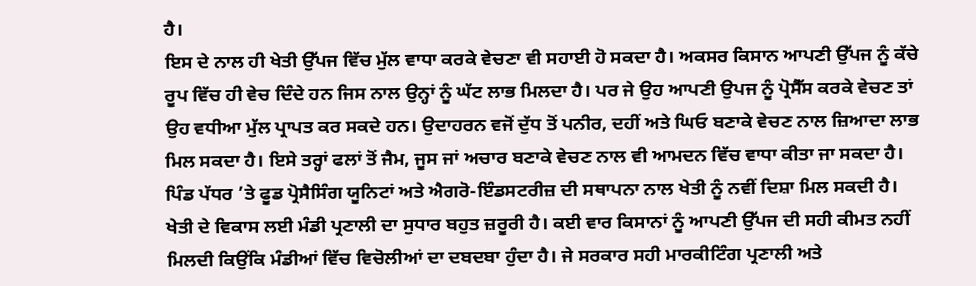ਹੈ।
ਇਸ ਦੇ ਨਾਲ ਹੀ ਖੇਤੀ ਉੱਪਜ ਵਿੱਚ ਮੁੱਲ ਵਾਧਾ ਕਰਕੇ ਵੇਚਣਾ ਵੀ ਸਹਾਈ ਹੋ ਸਕਦਾ ਹੈ। ਅਕਸਰ ਕਿਸਾਨ ਆਪਣੀ ਉੱਪਜ ਨੂੰ ਕੱਚੇ ਰੂਪ ਵਿੱਚ ਹੀ ਵੇਚ ਦਿੰਦੇ ਹਨ ਜਿਸ ਨਾਲ ਉਨ੍ਹਾਂ ਨੂੰ ਘੱਟ ਲਾਭ ਮਿਲਦਾ ਹੈ। ਪਰ ਜੇ ਉਹ ਆਪਣੀ ਉਪਜ ਨੂੰ ਪ੍ਰੋਸੈੱਸ ਕਰਕੇ ਵੇਚਣ ਤਾਂ ਉਹ ਵਧੀਆ ਮੁੱਲ ਪ੍ਰਾਪਤ ਕਰ ਸਕਦੇ ਹਨ। ਉਦਾਹਰਨ ਵਜੋਂ ਦੁੱਧ ਤੋਂ ਪਨੀਰ, ਦਹੀਂ ਅਤੇ ਘਿਓ ਬਣਾਕੇ ਵੇਚਣ ਨਾਲ ਜ਼ਿਆਦਾ ਲਾਭ ਮਿਲ ਸਕਦਾ ਹੈ। ਇਸੇ ਤਰ੍ਹਾਂ ਫਲਾਂ ਤੋਂ ਜੈਮ, ਜੂਸ ਜਾਂ ਅਚਾਰ ਬਣਾਕੇ ਵੇਚਣ ਨਾਲ ਵੀ ਆਮਦਨ ਵਿੱਚ ਵਾਧਾ ਕੀਤਾ ਜਾ ਸਕਦਾ ਹੈ। ਪਿੰਡ ਪੱਧਰ ’ਤੇ ਫੂਡ ਪ੍ਰੋਸੈਸਿੰਗ ਯੂਨਿਟਾਂ ਅਤੇ ਐਗਰੋ-ਇੰਡਸਟਰੀਜ਼ ਦੀ ਸਥਾਪਨਾ ਨਾਲ ਖੇਤੀ ਨੂੰ ਨਵੀਂ ਦਿਸ਼ਾ ਮਿਲ ਸਕਦੀ ਹੈ।
ਖੇਤੀ ਦੇ ਵਿਕਾਸ ਲਈ ਮੰਡੀ ਪ੍ਰਣਾਲੀ ਦਾ ਸੁਧਾਰ ਬਹੁਤ ਜ਼ਰੂਰੀ ਹੈ। ਕਈ ਵਾਰ ਕਿਸਾਨਾਂ ਨੂੰ ਆਪਣੀ ਉੱਪਜ ਦੀ ਸਹੀ ਕੀਮਤ ਨਹੀਂ ਮਿਲਦੀ ਕਿਉਂਕਿ ਮੰਡੀਆਂ ਵਿੱਚ ਵਿਚੋਲੀਆਂ ਦਾ ਦਬਦਬਾ ਹੁੰਦਾ ਹੈ। ਜੇ ਸਰਕਾਰ ਸਹੀ ਮਾਰਕੀਟਿੰਗ ਪ੍ਰਣਾਲੀ ਅਤੇ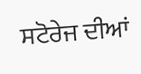ਸਟੋਰੇਜ ਦੀਆਂ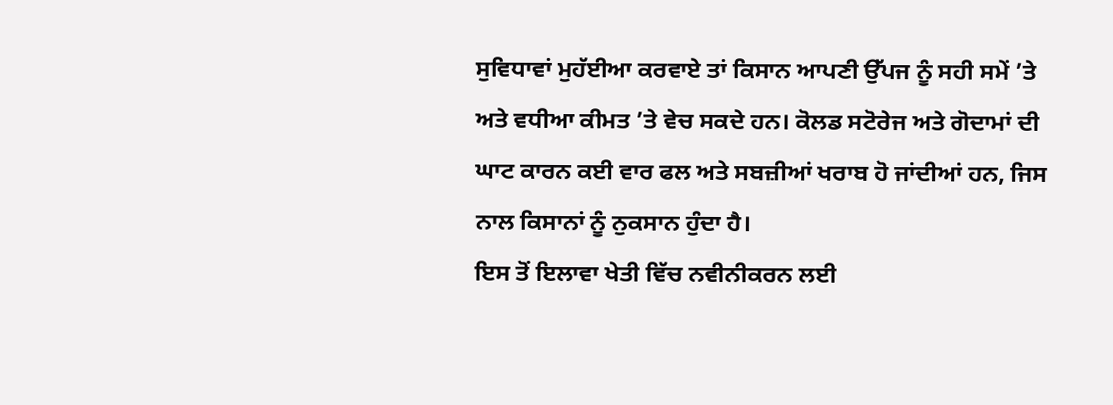ਸੁਵਿਧਾਵਾਂ ਮੁਹੱਈਆ ਕਰਵਾਏ ਤਾਂ ਕਿਸਾਨ ਆਪਣੀ ਉੱਪਜ ਨੂੰ ਸਹੀ ਸਮੇਂ ’ਤੇ ਅਤੇ ਵਧੀਆ ਕੀਮਤ ’ਤੇ ਵੇਚ ਸਕਦੇ ਹਨ। ਕੋਲਡ ਸਟੋਰੇਜ ਅਤੇ ਗੋਦਾਮਾਂ ਦੀ ਘਾਟ ਕਾਰਨ ਕਈ ਵਾਰ ਫਲ ਅਤੇ ਸਬਜ਼ੀਆਂ ਖਰਾਬ ਹੋ ਜਾਂਦੀਆਂ ਹਨ, ਜਿਸ ਨਾਲ ਕਿਸਾਨਾਂ ਨੂੰ ਨੁਕਸਾਨ ਹੁੰਦਾ ਹੈ।
ਇਸ ਤੋਂ ਇਲਾਵਾ ਖੇਤੀ ਵਿੱਚ ਨਵੀਨੀਕਰਨ ਲਈ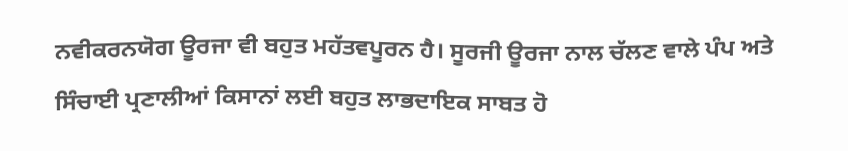ਨਵੀਕਰਨਯੋਗ ਊਰਜਾ ਵੀ ਬਹੁਤ ਮਹੱਤਵਪੂਰਨ ਹੈ। ਸੂਰਜੀ ਊਰਜਾ ਨਾਲ ਚੱਲਣ ਵਾਲੇ ਪੰਪ ਅਤੇ ਸਿੰਚਾਈ ਪ੍ਰਣਾਲੀਆਂ ਕਿਸਾਨਾਂ ਲਈ ਬਹੁਤ ਲਾਭਦਾਇਕ ਸਾਬਤ ਹੋ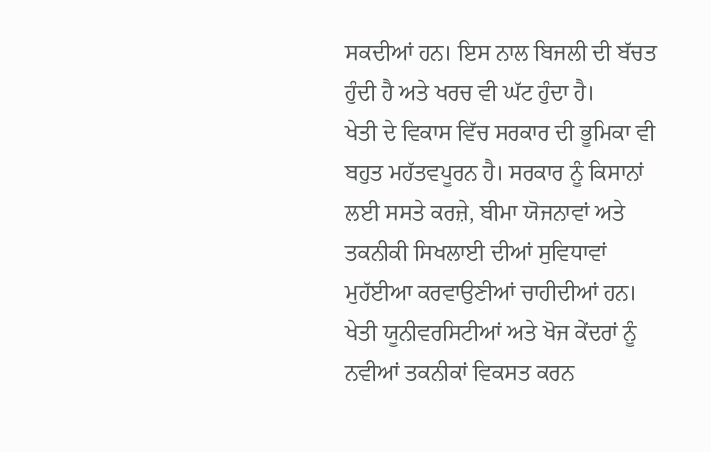ਸਕਦੀਆਂ ਹਨ। ਇਸ ਨਾਲ ਬਿਜਲੀ ਦੀ ਬੱਚਤ ਹੁੰਦੀ ਹੈ ਅਤੇ ਖਰਚ ਵੀ ਘੱਟ ਹੁੰਦਾ ਹੈ।
ਖੇਤੀ ਦੇ ਵਿਕਾਸ ਵਿੱਚ ਸਰਕਾਰ ਦੀ ਭੂਮਿਕਾ ਵੀ ਬਹੁਤ ਮਹੱਤਵਪੂਰਨ ਹੈ। ਸਰਕਾਰ ਨੂੰ ਕਿਸਾਨਾਂ ਲਈ ਸਸਤੇ ਕਰਜ਼ੇ, ਬੀਮਾ ਯੋਜਨਾਵਾਂ ਅਤੇ ਤਕਨੀਕੀ ਸਿਖਲਾਈ ਦੀਆਂ ਸੁਵਿਧਾਵਾਂ ਮੁਹੱਈਆ ਕਰਵਾਉਣੀਆਂ ਚਾਹੀਦੀਆਂ ਹਨ। ਖੇਤੀ ਯੂਨੀਵਰਸਿਟੀਆਂ ਅਤੇ ਖੋਜ ਕੇਂਦਰਾਂ ਨੂੰ ਨਵੀਆਂ ਤਕਨੀਕਾਂ ਵਿਕਸਤ ਕਰਨ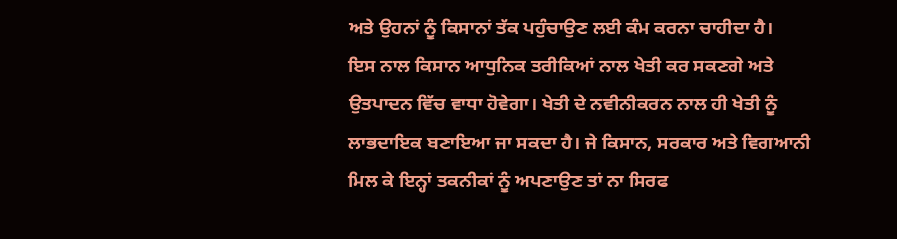ਅਤੇ ਉਹਨਾਂ ਨੂੰ ਕਿਸਾਨਾਂ ਤੱਕ ਪਹੁੰਚਾਉਣ ਲਈ ਕੰਮ ਕਰਨਾ ਚਾਹੀਦਾ ਹੈ।
ਇਸ ਨਾਲ ਕਿਸਾਨ ਆਧੁਨਿਕ ਤਰੀਕਿਆਂ ਨਾਲ ਖੇਤੀ ਕਰ ਸਕਣਗੇ ਅਤੇ ਉਤਪਾਦਨ ਵਿੱਚ ਵਾਧਾ ਹੋਵੇਗਾ। ਖੇਤੀ ਦੇ ਨਵੀਨੀਕਰਨ ਨਾਲ ਹੀ ਖੇਤੀ ਨੂੰ ਲਾਭਦਾਇਕ ਬਣਾਇਆ ਜਾ ਸਕਦਾ ਹੈ। ਜੇ ਕਿਸਾਨ, ਸਰਕਾਰ ਅਤੇ ਵਿਗਆਨੀ ਮਿਲ ਕੇ ਇਨ੍ਹਾਂ ਤਕਨੀਕਾਂ ਨੂੰ ਅਪਣਾਉਣ ਤਾਂ ਨਾ ਸਿਰਫ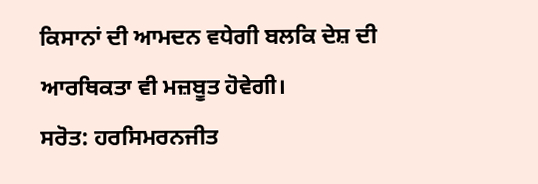ਕਿਸਾਨਾਂ ਦੀ ਆਮਦਨ ਵਧੇਗੀ ਬਲਕਿ ਦੇਸ਼ ਦੀ ਆਰਥਿਕਤਾ ਵੀ ਮਜ਼ਬੂਤ ਹੋਵੇਗੀ।
ਸਰੋਤ: ਹਰਸਿਮਰਨਜੀਤ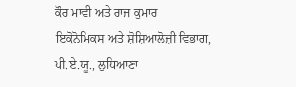ਕੌਰ ਮਾਵੀ ਅਤੇ ਰਾਜ ਕੁਮਾਰ
ਇਕੋਨੋਮਿਕਸ ਅਤੇ ਸ਼ੋਸ਼ਿਆਲੋਜ਼ੀ ਵਿਭਾਗ,
ਪੀ.ਏ.ਯੂ., ਲੁਧਿਆਣਾ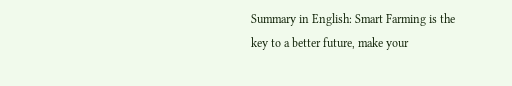Summary in English: Smart Farming is the key to a better future, make your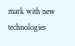mark with new technologies